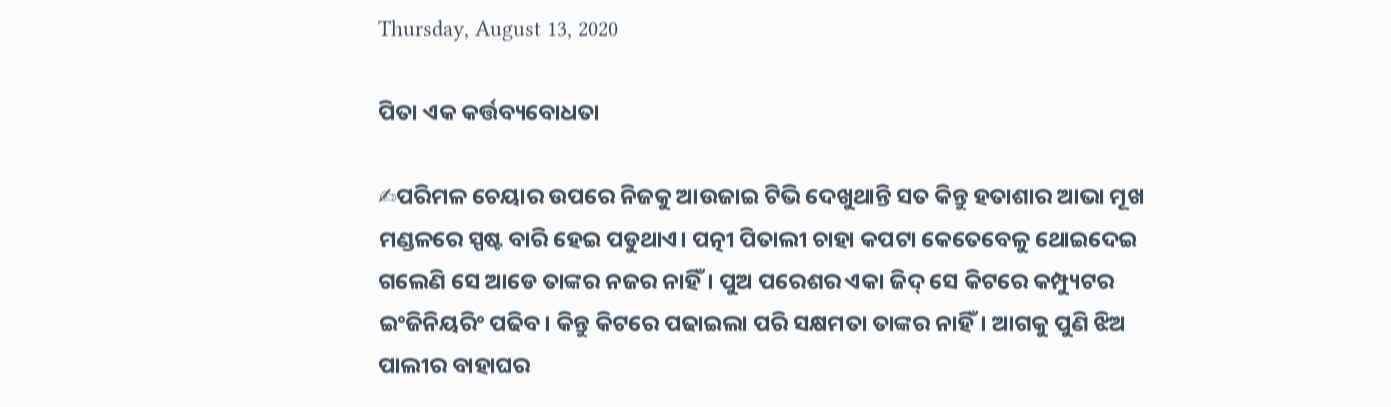Thursday, August 13, 2020

ପିତା ଏକ କର୍ତ୍ତବ୍ୟବୋଧତା

✍ପରିମଳ ଚେୟାର ଉପରେ ନିଜକୁ ଆଉଜାଇ ଟିଭି ଦେଖୁଥାନ୍ତି ସତ କିନ୍ତୁ ହତାଶାର ଆଭା ମୂଖ ମଣ୍ଡଳରେ ସ୍ପଷ୍ଟ ବାରି ହେଇ ପଡୁଥାଏ। ପତ୍ନୀ ପିତାଲୀ ଚାହା କପଟା କେତେବେଳୁ ଥୋଇଦେଇ ଗଲେଣି ସେ ଆଡେ ତାଙ୍କର ନଜର ନାହିଁ। ପୁଅ ପରେଶର ଏକା ଜିଦ୍ ସେ କିଟରେ କମ୍ପ୍ୟୁଟର ଇଂଜିନିୟରିଂ ପଢିବ। କିନ୍ତୁ କିଟରେ ପଢାଇଲା ପରି ସକ୍ଷମତା ତାଙ୍କର ନାହିଁ। ଆଗକୁ ପୁଣି ଝିଅ ପାଲୀର ବାହାଘର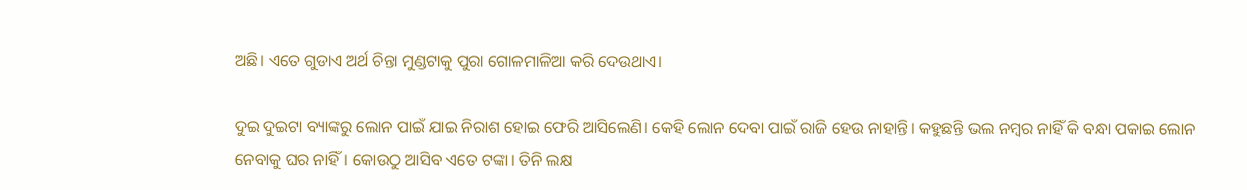ଅଛି। ଏତେ ଗୁଡାଏ ଅର୍ଥ ଚିନ୍ତା ମୁଣ୍ଡଟାକୁ ପୁରା ଗୋଳମାଳିଆ କରି ଦେଉଥାଏ।

ଦୁଇ ଦୁଇଟା ବ୍ୟାଙ୍କରୁ ଲୋନ ପାଇଁ ଯାଇ ନିରାଶ ହୋଇ ଫେରି ଆସିଲେଣି। କେହି ଲୋନ ଦେବା ପାଇଁ ରାଜି ହେଉ ନାହାନ୍ତି। କହୁଛନ୍ତି ଭଲ ନମ୍ବର ନାହିଁ କି ବନ୍ଧା ପକାଇ ଲୋନ ନେବାକୁ ଘର ନାହିଁ। କୋଉଠୁ ଆସିବ ଏତେ ଟଙ୍କା। ତିନି ଲକ୍ଷ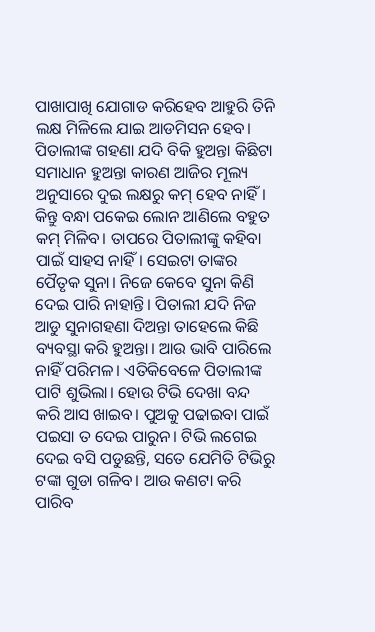ପାଖାପାଖି ଯୋଗାଡ କରିହେବ ଆହୁରି ତିନି ଲକ୍ଷ ମିଳିଲେ ଯାଇ ଆଡମିସନ ହେବ। ପିତାଲୀଙ୍କ ଗହଣା ଯଦି ବିକି ହୁଅନ୍ତା କିଛିଟା ସମାଧାନ ହୁଅନ୍ତା କାରଣ ଆଜିର ମୂଲ୍ୟ ଅନୁସାରେ ଦୁଇ ଲକ୍ଷରୁ କମ୍ ହେବ ନାହିଁ। କିନ୍ତୁ ବନ୍ଧା ପକେଇ ଲୋନ ଆଣିଲେ ବହୁତ କମ୍ ମିଳିବ। ତାପରେ ପିତାଲୀଙ୍କୁ କହିବା ପାଇଁ ସାହସ ନାହିଁ। ସେଇଟା ତାଙ୍କର ପୈତୃକ ସୁନା। ନିଜେ କେବେ ସୁନା କିଣି ଦେଇ ପାରି ନାହାନ୍ତି। ପିତାଲୀ ଯଦି ନିଜ ଆଡୁ ସୁନାଗହଣା ଦିଅନ୍ତା ତାହେଲେ କିଛି ବ୍ୟବସ୍ଥା କରି ହୁଅନ୍ତା। ଆଉ ଭାବି ପାରିଲେ ନାହିଁ ପରିମଳ। ଏତିକିବେଳେ ପିତାଲୀଙ୍କ ପାଟି ଶୁଭିଲା। ହୋଉ ଟିଭି ଦେଖା ବନ୍ଦ କରି ଆସ ଖାଇବ। ପୁଅକୁ ପଢାଇବା ପାଇଁ ପଇସା ତ ଦେଇ ପାରୁନ। ଟିଭି ଲଗେଇ ଦେଇ ବସି ପଡୁଛନ୍ତି, ସତେ ଯେମିତି ଟିଭିରୁ ଟଙ୍କା ଗୁଡା ଗଳିବ। ଆଉ କଣଟା କରି ପାରିବ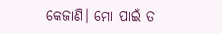କେଜାଣି। ମୋ ପାଇଁ ତ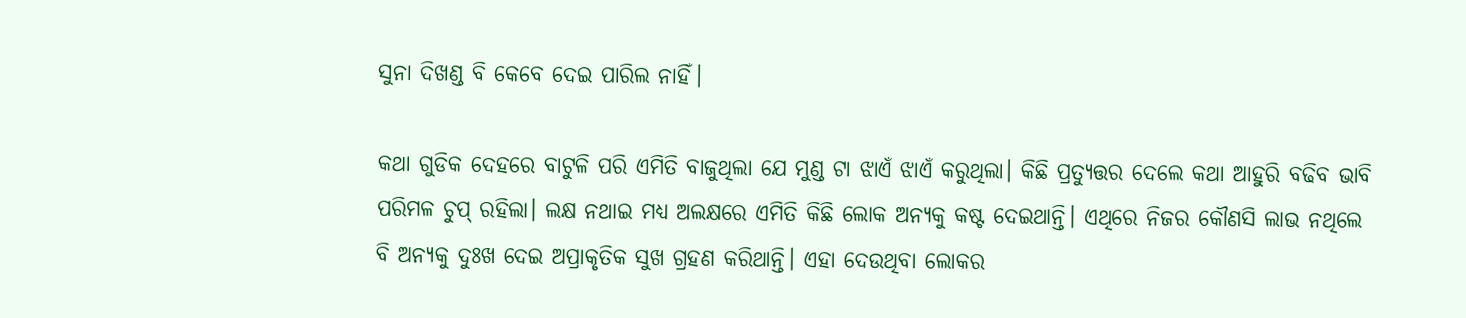ସୁନା ଦିଖଣ୍ଡ ବି କେବେ ଦେଇ ପାରିଲ ନାହିଁ।

କଥା ଗୁଡିକ ଦେହରେ ବାଟୁଳି ପରି ଏମିତି ବାଜୁଥିଲା ଯେ ମୁଣ୍ଡ ଟା ଝାଏଁ ଝାଏଁ କରୁଥିଲା। କିଛି ପ୍ରତ୍ୟୁତ୍ତର ଦେଲେ କଥା ଆହୁରି ବଢିବ ଭାବି ପରିମଳ ଚୁପ୍ ରହିଲା। ଲକ୍ଷ ନଥାଇ ମଧ୍ୟ ଅଲକ୍ଷରେ ଏମିତି କିଛି ଲୋକ ଅନ୍ୟକୁ କଷ୍ଟ ଦେଇଥାନ୍ତି। ଏଥିରେ ନିଜର କୌଣସି ଲାଭ ନଥିଲେ ବି ଅନ୍ୟକୁ ଦୁଃଖ ଦେଇ ଅପ୍ରାକୃତିକ ସୁଖ ଗ୍ରହଣ କରିଥାନ୍ତି। ଏହା ଦେଉଥିବା ଲୋକର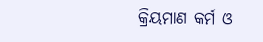କ୍ରିୟମାଣ କର୍ମ ଓ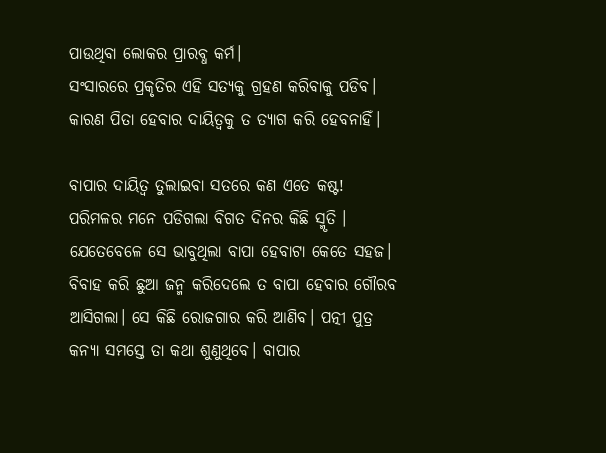ପାଉଥିବା ଲୋକର ପ୍ରାରବ୍ଧ କର୍ମ।
ସଂସାରରେ ପ୍ରକୃତିର ଏହି ସତ୍ୟକୁ ଗ୍ରହଣ କରିବାକୁ ପଡିବ। କାରଣ ପିତା ହେବାର ଦାୟିତ୍ବକୁ ତ ତ୍ୟାଗ କରି ହେବନାହିଁ।

ବାପାର ଦାୟିତ୍ୱ ତୁଲାଇବା ସତରେ କଣ ଏତେ କଷ୍ଟ! ପରିମଳର ମନେ ପଡିଗଲା ବିଗତ ଦିନର କିଛି ସ୍ମୃତି । ଯେତେବେଳେ ସେ ଭାବୁଥିଲା ବାପା ହେବାଟା କେତେ ସହଜ। ବିବାହ କରି ଛୁଆ ଜନ୍ମ କରିଦେଲେ ତ ବାପା ହେବାର ଗୌରବ ଆସିଗଲା। ସେ କିଛି ରୋଜଗାର କରି ଆଣିବ। ପତ୍ନୀ ପୁତ୍ର କନ୍ୟା ସମସ୍ତେ ତା କଥା ଶୁଣୁଥିବେ। ବାପାର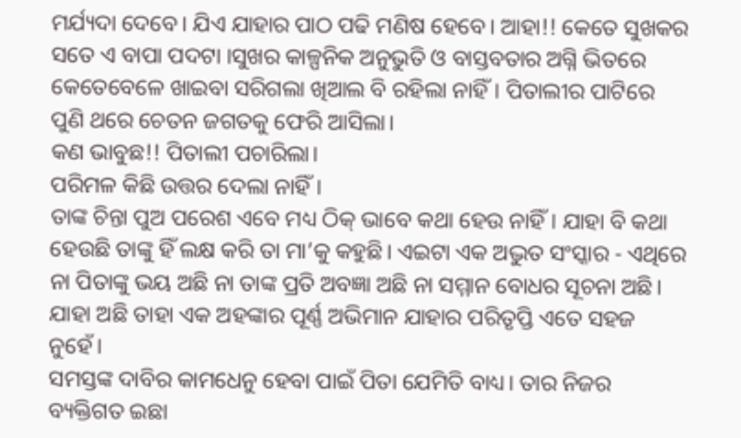ମର୍ଯ୍ୟଦା ଦେବେ। ଯିଏ ଯାହାର ପାଠ ପଢି ମଣିଷ ହେବେ। ଆହା!! କେତେ ସୁଖକର ସତେ ଏ ବାପା ପଦଟା ।ସୁଖର କାଳ୍ପନିକ ଅନୁଭୁତି ଓ ବାସ୍ତବତାର ଅଗ୍ନି ଭିତରେ କେତେବେଳେ ଖାଇବା ସରିଗଲା ଖିଆଲ ବି ରହିଲା ନାହିଁ। ପିତାଲୀର ପାଟିରେ ପୁଣି ଥରେ ଚେତନ ଜଗତକୁ ଫେରି ଆସିଲା।
କଣ ଭାବୁଛ!! ପିତାଲୀ ପଚାରିଲା।
ପରିମଳ କିଛି ଉତ୍ତର ଦେଲା ନାହିଁ।
ତାଙ୍କ ଚିନ୍ତା ପୁଅ ପରେଶ ଏବେ ମଧ୍ୟ ଠିକ୍ ଭାବେ କଥା ହେଉ ନାହିଁ। ଯାହା ବି କଥା ହେଉଛି ତାଙ୍କୁ ହିଁ ଲକ୍ଷ କରି ତା ମା’କୁ କହୁଛି। ଏଇଟା ଏକ ଅଦ୍ଭୁତ ସଂସ୍କାର - ଏଥିରେ ନା ପିତାଙ୍କୁ ଭୟ ଅଛି ନା ତାଙ୍କ ପ୍ରତି ଅବଜ୍ଞା ଅଛି ନା ସମ୍ମାନ ବୋଧର ସୂଚନା ଅଛି। ଯାହା ଅଛି ତାହା ଏକ ଅହଙ୍କାର ପୂର୍ଣ୍ଣ ଅଭିମାନ ଯାହାର ପରିତୃପ୍ତି ଏତେ ସହଜ ନୁହେଁ।
ସମସ୍ତଙ୍କ ଦାବିର କାମଧେନୁ ହେବା ପାଇଁ ପିତା ଯେମିତି ବାଧ୍ୟ। ତାର ନିଜର ବ୍ୟକ୍ତିଗତ ଇଛା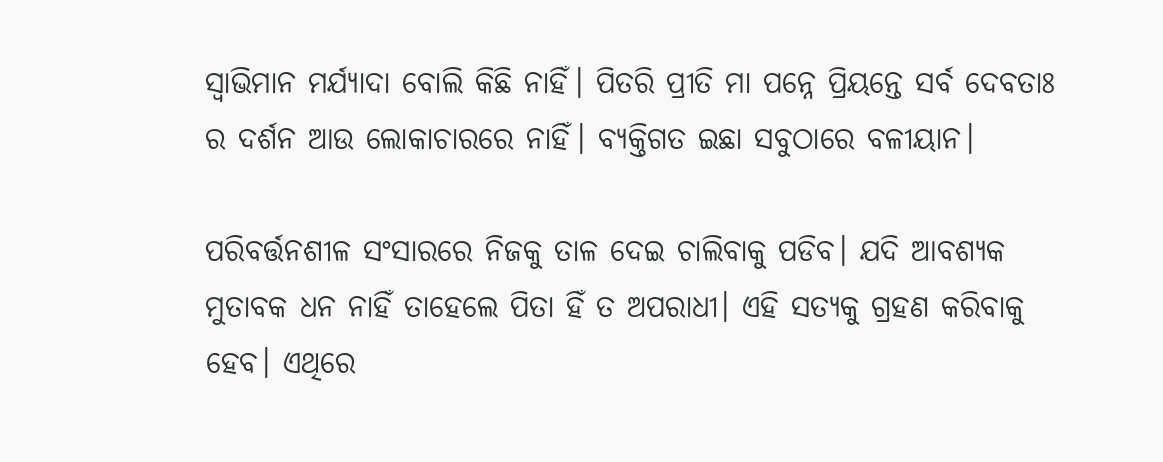ସ୍ଵାଭିମାନ ମର୍ଯ୍ୟାଦା ବୋଲି କିଛି ନାହିଁ। ପିତରି ପ୍ରୀତି ମା ପନ୍ନେ ପ୍ରିୟନ୍ତେ ସର୍ବ ଦେବତାଃ  ର ଦର୍ଶନ ଆଉ ଲୋକାଚାରରେ ନାହିଁ। ବ୍ୟକ୍ତିଗତ ଇଛା ସବୁଠାରେ ବଳୀୟାନ।

ପରିବର୍ତ୍ତନଶୀଳ ସଂସାରରେ ନିଜକୁ ତାଳ ଦେଇ ଚାଲିବାକୁ ପଡିବ। ଯଦି ଆବଶ୍ୟକ ମୁତାବକ ଧନ ନାହିଁ ତାହେଲେ ପିତା ହିଁ ତ ଅପରାଧୀ। ଏହି ସତ୍ୟକୁ ଗ୍ରହଣ କରିବାକୁ ହେବ। ଏଥିରେ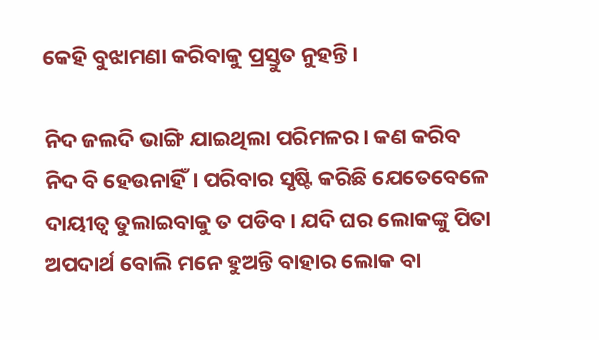କେହି ବୁଝାମଣା କରିବାକୁ ପ୍ରସ୍ତୁତ ନୁହନ୍ତି।

ନିଦ ଜଲଦି ଭାଙ୍ଗି ଯାଇଥିଲା ପରିମଳର। କଣ କରିବ ନିଦ ବି ହେଉନାହିଁ। ପରିବାର ସୃଷ୍ଟି କରିଛି ଯେତେବେଳେ ଦାୟୀତ୍ୱ ତୁଲାଇବାକୁ ତ ପଡିବ। ଯଦି ଘର ଲୋକଙ୍କୁ ପିତା ଅପଦାର୍ଥ ବୋଲି ମନେ ହୁଅନ୍ତି ବାହାର ଲୋକ ବା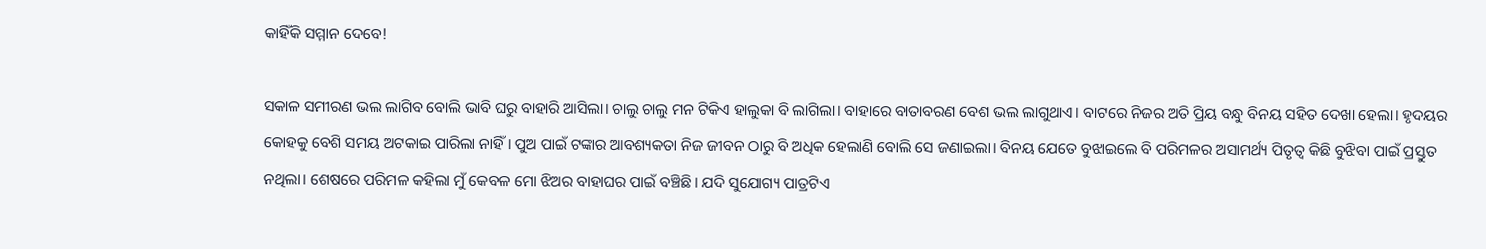କାହିଁକି ସମ୍ମାନ ଦେବେ!

ସକାଳ ସମୀରଣ ଭଲ ଲାଗିବ ବୋଲି ଭାବି ଘରୁ ବାହାରି ଆସିଲା। ଚାଲୁ ଚାଲୁ ମନ ଟିକିଏ ହାଲୁକା ବି ଲାଗିଲା। ବାହାରେ ବାତାବରଣ ବେଶ ଭଲ ଲାଗୁଥାଏ। ବାଟରେ ନିଜର ଅତି ପ୍ରିୟ ବନ୍ଧୁ ବିନୟ ସହିତ ଦେଖା ହେଲା। ହୃଦୟର କୋହକୁ ବେଶି ସମୟ ଅଟକାଇ ପାରିଲା ନାହିଁ। ପୁଅ ପାଇଁ ଟଙ୍କାର ଆବଶ୍ୟକତା ନିଜ ଜୀବନ ଠାରୁ ବି ଅଧିକ ହେଲାଣି ବୋଲି ସେ ଜଣାଇଲା। ବିନୟ ଯେତେ ବୁଝାଇଲେ ବି ପରିମଳର ଅସାମର୍ଥ୍ୟ ପିତୃତ୍ୱ କିଛି ବୁଝିବା ପାଇଁ ପ୍ରସ୍ତୁତ ନଥିଲା। ଶେଷରେ ପରିମଳ କହିଲା ମୁଁ କେବଳ ମୋ ଝିଅର ବାହାଘର ପାଇଁ ବଞ୍ଚିଛି। ଯଦି ସୁଯୋଗ୍ୟ ପାତ୍ରଟିଏ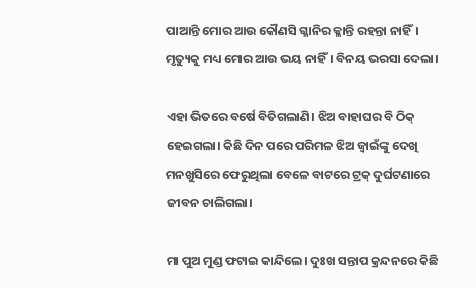ପାଆନ୍ତି ମୋର ଆଉ କୌଣସି ଗ୍ଳାନିର କ୍ଳାନ୍ତି ରହନ୍ତା ନାହିଁ। ମୃତ୍ୟୁକୁ ମଧ୍ୟ ମୋର ଆଉ ଭୟ ନାହିଁ। ବିନୟ ଭରସା ଦେଲା।

ଏହା ଭିତରେ ବର୍ଷେ ବିତିଗଲାଣି। ଝିଅ ବାହାଘର ବି ଠିକ୍ ହେଇଗଲା। କିଛି ଦିନ ପରେ ପରିମଳ ଝିଅ ଜ୍ବାଇଁଙ୍କୁ ଦେଖି ମନଖୁସିରେ ଫେରୁଥିଲା ବେଳେ ବାଟରେ ଟ୍ରକ୍ ଦୁର୍ଘଟଣାରେ ଜୀବନ ଚାଲିଗଲା।

ମା ପୁଅ ମୁଣ୍ଡ ଫଟାଇ କାନ୍ଦିଲେ। ଦୁଃଖ ସନ୍ତାପ କ୍ରନ୍ଦନରେ କିଛି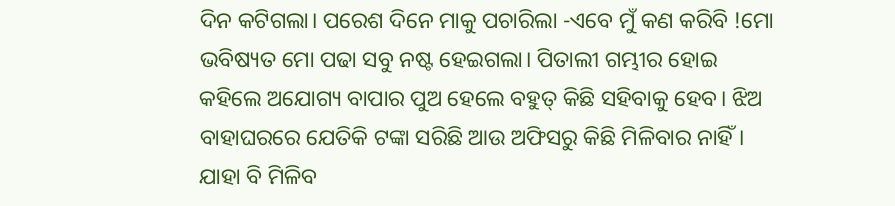ଦିନ କଟିଗଲା। ପରେଶ ଦିନେ ମାକୁ ପଚାରିଲା -ଏବେ ମୁଁ କଣ କରିବି !ମୋ ଭବିଷ୍ୟତ ମୋ ପଢା ସବୁ ନଷ୍ଟ ହେଇଗଲା। ପିତାଲୀ ଗମ୍ଭୀର ହୋଇ କହିଲେ ଅଯୋଗ୍ୟ ବାପାର ପୁଅ ହେଲେ ବହୁତ୍ କିଛି ସହିବାକୁ ହେବ। ଝିଅ ବାହାଘରରେ ଯେତିକି ଟଙ୍କା ସରିଛି ଆଉ ଅଫିସରୁ କିଛି ମିଳିବାର ନାହିଁ। ଯାହା ବି ମିଳିବ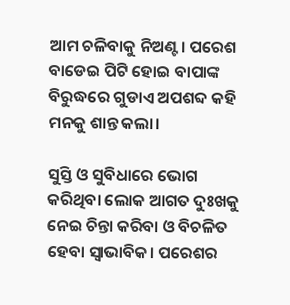ଆମ ଚଳିବାକୁ ନିଅଣ୍ଟ। ପରେଶ ବାଡେଇ ପିଟି ହୋଇ ବାପାଙ୍କ ବିରୁଦ୍ଧରେ ଗୁଡାଏ ଅପଶବ୍ଦ କହି ମନକୁ ଶାନ୍ତ କଲା।

ସୁସ୍ତି ଓ ସୁବିଧାରେ ଭୋଗ କରିଥିବା ଲୋକ ଆଗତ ଦୁଃଖକୁ ନେଇ ଚିନ୍ତା କରିବା ଓ ବିଚଳିତ ହେବା ସ୍ଵାଭାବିକ। ପରେଶର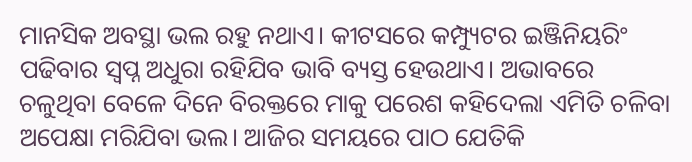ମାନସିକ ଅବସ୍ଥା ଭଲ ରହୁ ନଥାଏ। କୀଟସରେ କମ୍ପ୍ୟୁଟର ଇଞ୍ଜିନିୟରିଂ ପଢିବାର ସ୍ଵପ୍ନ ଅଧୁରା ରହିଯିବ ଭାବି ବ୍ୟସ୍ତ ହେଉଥାଏ। ଅଭାବରେ ଚଳୁଥିବା ବେଳେ ଦିନେ ବିରକ୍ତରେ ମାକୁ ପରେଶ କହିଦେଲା ଏମିତି ଚଳିବା ଅପେକ୍ଷା ମରିଯିବା ଭଲ। ଆଜିର ସମୟରେ ପାଠ ଯେତିକି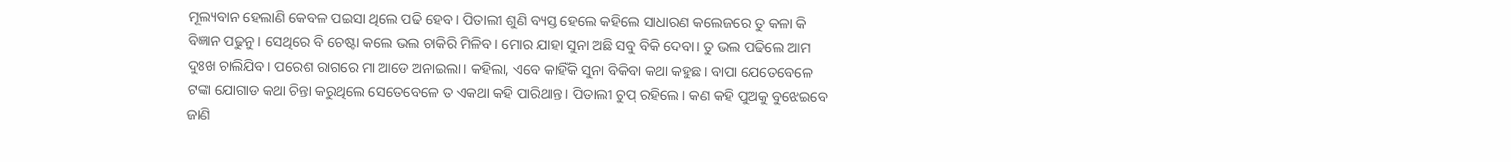ମୂଲ୍ୟବାନ ହେଲାଣି କେବଳ ପଇସା ଥିଲେ ପଢି ହେବ। ପିତାଲୀ ଶୁଣି ବ୍ୟସ୍ତ ହେଲେ କହିଲେ ସାଧାରଣ କଲେଜରେ ତୁ କଳା କି ବିଜ୍ଞାନ ପଢୁନୁ। ସେଥିରେ ବି ଚେଷ୍ଟା କଲେ ଭଲ ଚାକିରି ମିଳିବ। ମୋର ଯାହା ସୁନା ଅଛି ସବୁ ବିକି ଦେବା। ତୁ ଭଲ ପଢିଲେ ଆମ ଦୁଃଖ ଚାଲିଯିବ। ପରେଶ ରାଗରେ ମା ଆଡେ ଅନାଇଲା। କହିଲା, ଏବେ କାହିଁକି ସୁନା ବିକିବା କଥା କହୁଛ। ବାପା ଯେତେବେଳେ ଟଙ୍କା ଯୋଗାଡ କଥା ଚିନ୍ତା କରୁଥିଲେ ସେତେବେଳେ ତ ଏକଥା କହି ପାରିଥାନ୍ତ। ପିତାଲୀ ଚୁପ୍ ରହିଲେ। କଣ କହି ପୁଅକୁ ବୁଝେଇବେ ଜାଣି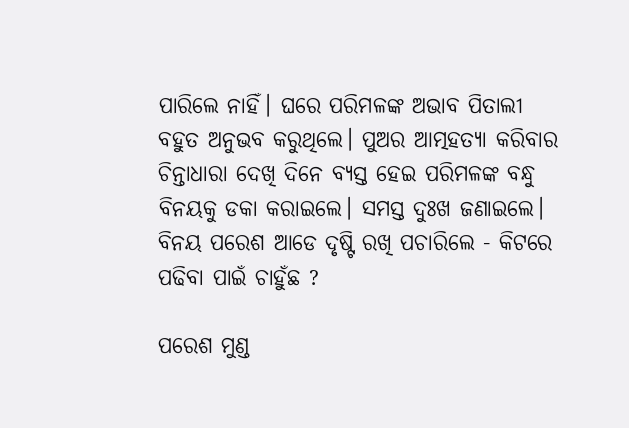ପାରିଲେ ନାହିଁ। ଘରେ ପରିମଳଙ୍କ ଅଭାବ ପିତାଲୀ ବହୁତ ଅନୁଭବ କରୁଥିଲେ। ପୁଅର ଆତ୍ମହତ୍ୟା କରିବାର ଚିନ୍ତାଧାରା ଦେଖି ଦିନେ ବ୍ୟସ୍ତ ହେଇ ପରିମଳଙ୍କ ବନ୍ଧୁ ବିନୟକୁ ଡକା କରାଇଲେ। ସମସ୍ତ ଦୁଃଖ ଜଣାଇଲେ। ବିନୟ ପରେଶ ଆଡେ ଦୃଷ୍ଟି ରଖି ପଚାରିଲେ - କିଟରେ ପଢିବା ପାଇଁ ଚାହୁଁଛ ?

ପରେଶ ମୁଣ୍ଡ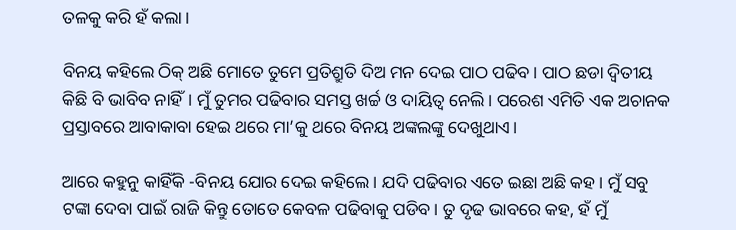ତଳକୁ କରି ହଁ କଲା।

ବିନୟ କହିଲେ ଠିକ୍ ଅଛି ମୋତେ ତୁମେ ପ୍ରତିଶ୍ରୁତି ଦିଅ ମନ ଦେଇ ପାଠ ପଢିବ। ପାଠ ଛଡା ଦ୍ଵିତୀୟ କିଛି ବି ଭାବିବ ନାହିଁ। ମୁଁ ତୁମର ପଢିବାର ସମସ୍ତ ଖର୍ଚ୍ଚ ଓ ଦାୟିତ୍ୱ ନେଲି। ପରେଶ ଏମିତି ଏକ ଅଚାନକ ପ୍ରସ୍ତାବରେ ଆବାକାବା ହେଇ ଥରେ ମା’କୁ ଥରେ ବିନୟ ଅଙ୍କଲଙ୍କୁ ଦେଖୁଥାଏ।

ଆରେ କହୁନୁ କାହିଁକି -ବିନୟ ଯୋର ଦେଇ କହିଲେ। ଯଦି ପଢିବାର ଏତେ ଇଛା ଅଛି କହ। ମୁଁ ସବୁ ଟଙ୍କା ଦେବା ପାଇଁ ରାଜି କିନ୍ତୁ ତୋତେ କେବଳ ପଢିବାକୁ ପଡିବ। ତୁ ଦୃଢ ଭାବରେ କହ, ହଁ ମୁଁ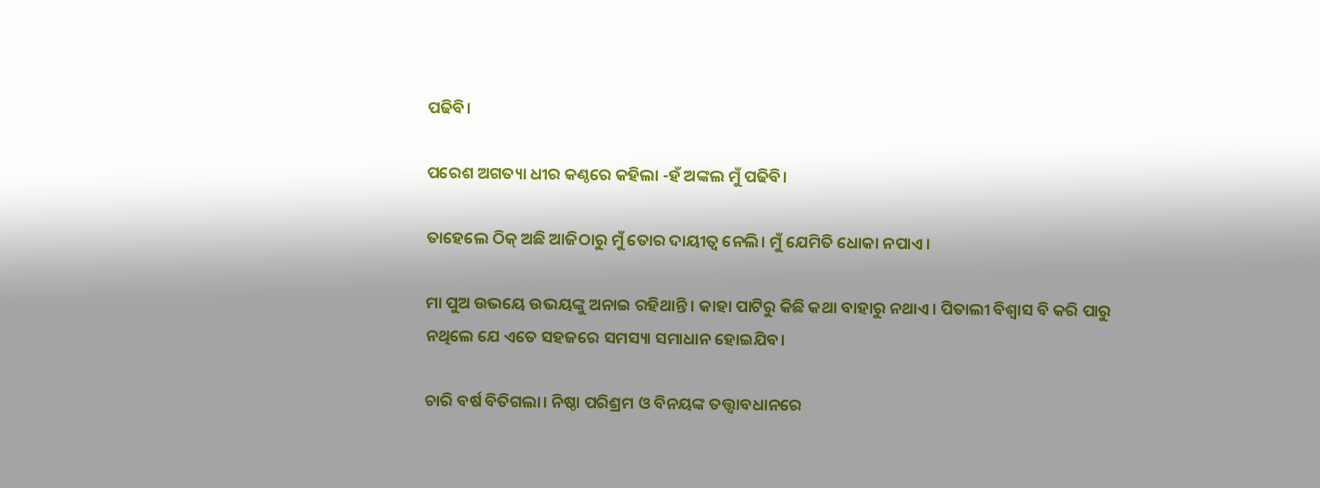ପଢିବି।

ପରେଶ ଅଗତ୍ୟା ଧୀର କଣ୍ଠରେ କହିଲା -ହଁ ଅଙ୍କଲ ମୁଁ ପଢିବି।

ତାହେଲେ ଠିକ୍ ଅଛି ଆଜିଠାରୁ ମୁଁ ତୋର ଦାୟୀତ୍ୱ ନେଲି। ମୁଁ ଯେମିତି ଧୋକା ନପାଏ।

ମା ପୁଅ ଉଭୟେ ଉଭୟଙ୍କୁ ଅନାଇ ରହିଥାନ୍ତି। କାହା ପାଟିରୁ କିଛି କଥା ବାହାରୁ ନଥାଏ। ପିତାଲୀ ବିଶ୍ୱାସ ବି କରି ପାରୁ ନଥିଲେ ଯେ ଏତେ ସହଜରେ ସମସ୍ୟା ସମାଧାନ ହୋଇଯିବ।

ଚାରି ବର୍ଷ ବିତିଗଲା। ନିଷ୍ଠା ପରିଶ୍ରମ ଓ ବିନୟଙ୍କ ତତ୍ତ୍ଵାବଧାନରେ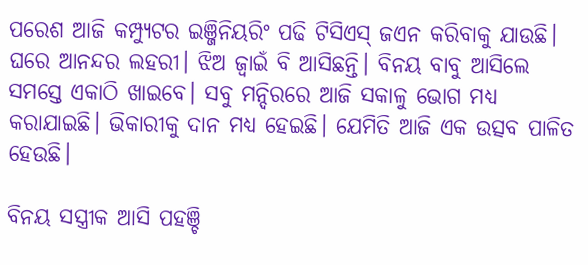ପରେଶ ଆଜି କମ୍ପ୍ୟୁଟର ଇଞ୍ଜିନିୟରିଂ ପଢି ଟିସିଏସ୍ ଜଏନ କରିବାକୁ ଯାଉଛି। ଘରେ ଆନନ୍ଦର ଲହରୀ। ଝିଅ ଜ୍ବାଇଁ ବି ଆସିଛନ୍ତି। ବିନୟ ବାବୁ ଆସିଲେ ସମସ୍ତେ ଏକାଠି ଖାଇବେ। ସବୁ ମନ୍ଦିରରେ ଆଜି ସକାଳୁ ଭୋଗ ମଧ୍ୟ କରାଯାଇଛି। ଭିକାରୀକୁ ଦାନ ମଧ୍ୟ ହେଇଛି। ଯେମିତି ଆଜି ଏକ ଉତ୍ସବ ପାଳିତ ହେଉଛି।

ବିନୟ ସସ୍ତ୍ରୀକ ଆସି ପହଞ୍ଚି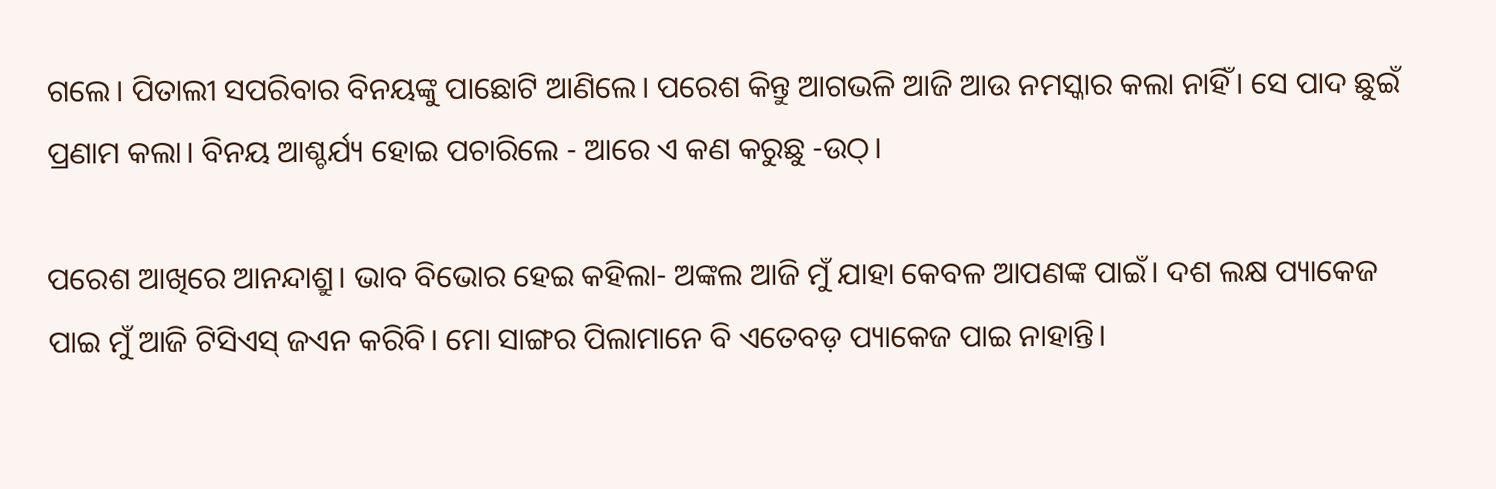ଗଲେ। ପିତାଲୀ ସପରିବାର ବିନୟଙ୍କୁ ପାଛୋଟି ଆଣିଲେ। ପରେଶ କିନ୍ତୁ ଆଗଭଳି ଆଜି ଆଉ ନମସ୍କାର କଲା ନାହିଁ। ସେ ପାଦ ଛୁଇଁ ପ୍ରଣାମ କଲା। ବିନୟ ଆଶ୍ଚର୍ଯ୍ୟ ହୋଇ ପଚାରିଲେ - ଆରେ ଏ କଣ କରୁଛୁ -ଉଠ୍।

ପରେଶ ଆଖିରେ ଆନନ୍ଦାଶ୍ରୁ। ଭାବ ବିଭୋର ହେଇ କହିଲା- ଅଙ୍କଲ ଆଜି ମୁଁ ଯାହା କେବଳ ଆପଣଙ୍କ ପାଇଁ। ଦଶ ଲକ୍ଷ ପ୍ୟାକେଜ ପାଇ ମୁଁ ଆଜି ଟିସିଏସ୍ ଜଏନ କରିବି। ମୋ ସାଙ୍ଗର ପିଲାମାନେ ବି ଏତେବଡ଼ ପ୍ୟାକେଜ ପାଇ ନାହାନ୍ତି।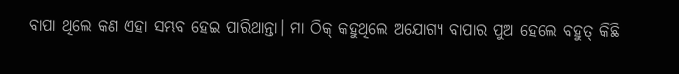ବାପା ଥିଲେ କଣ ଏହା ସମ୍ଭବ ହେଇ ପାରିଥାନ୍ତା। ମା ଠିକ୍ କହୁଥିଲେ ଅଯୋଗ୍ୟ ବାପାର ପୁଅ ହେଲେ ବହୁତ୍ କିଛି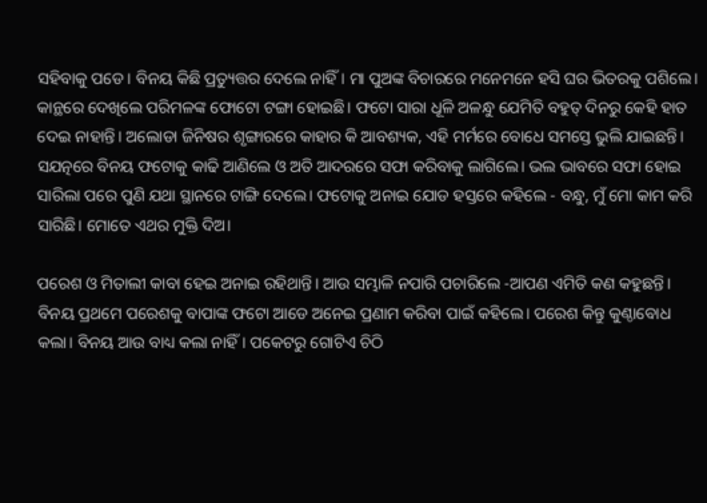ସହିବାକୁ ପଡେ। ବିନୟ କିଛି ପ୍ରତ୍ୟୁତ୍ତର ଦେଲେ ନାହିଁ। ମା ପୁଅଙ୍କ ବିଚାରରେ ମନେମନେ ହସି ଘର ଭିତରକୁ ପଶିଲେ। କାନ୍ଥରେ ଦେଖିଲେ ପରିମଳଙ୍କ ଫୋଟୋ ଟଙ୍ଗା ହୋଇଛି। ଫଟୋ ସାରା ଧୂଳି ଅଳନ୍ଧୁ ଯେମିତି ବହୁତ୍ ଦିନରୁ କେହି ହାତ ଦେଇ ନାହାନ୍ତି। ଅଲୋଡା ଜିନିଷର ଶୃଙ୍ଗାରରେ କାହାର କି ଆବଶ୍ୟକ, ଏହି ମର୍ମରେ ବୋଧେ ସମସ୍ତେ ଭୁଲି ଯାଇଛନ୍ତି। ସଯତ୍ନରେ ବିନୟ ଫଟୋକୁ କାଢି ଆଣିଲେ ଓ ଅତି ଆଦରରେ ସଫା କରିବାକୁ ଲାଗିଲେ। ଭଲ ଭାବରେ ସଫା ହୋଇ ସାରିଲା ପରେ ପୁଣି ଯଥା ସ୍ଥାନରେ ଟାଙ୍ଗି ଦେଲେ। ଫଟୋକୁ ଅନାଇ ଯୋଡ ହସ୍ତରେ କହିଲେ - ବନ୍ଧୁ, ମୁଁ ମୋ କାମ କରି ସାରିଛି। ମୋତେ ଏଥର ମୁକ୍ତି ଦିଅ।

ପରେଶ ଓ ମିତାଲୀ କାବା ହେଇ ଅନାଇ ରହିଥାନ୍ତି। ଆଉ ସମ୍ଭାଳି ନପାରି ପଚାରିଲେ -ଆପଣ ଏମିତି କଣ କହୁଛନ୍ତି। ବିନୟ ପ୍ରଥମେ ପରେଶକୁ ବାପାଙ୍କ ଫଟୋ ଆଡେ ଅନେଇ ପ୍ରଣାମ କରିବା ପାଇଁ କହିଲେ। ପରେଶ କିନ୍ତୁ କୁଣ୍ଠାବୋଧ କଲା। ବିନୟ ଆଉ ବାଧ୍ୟ କଲା ନାହିଁ। ପକେଟରୁ ଗୋଟିଏ ଚିଠି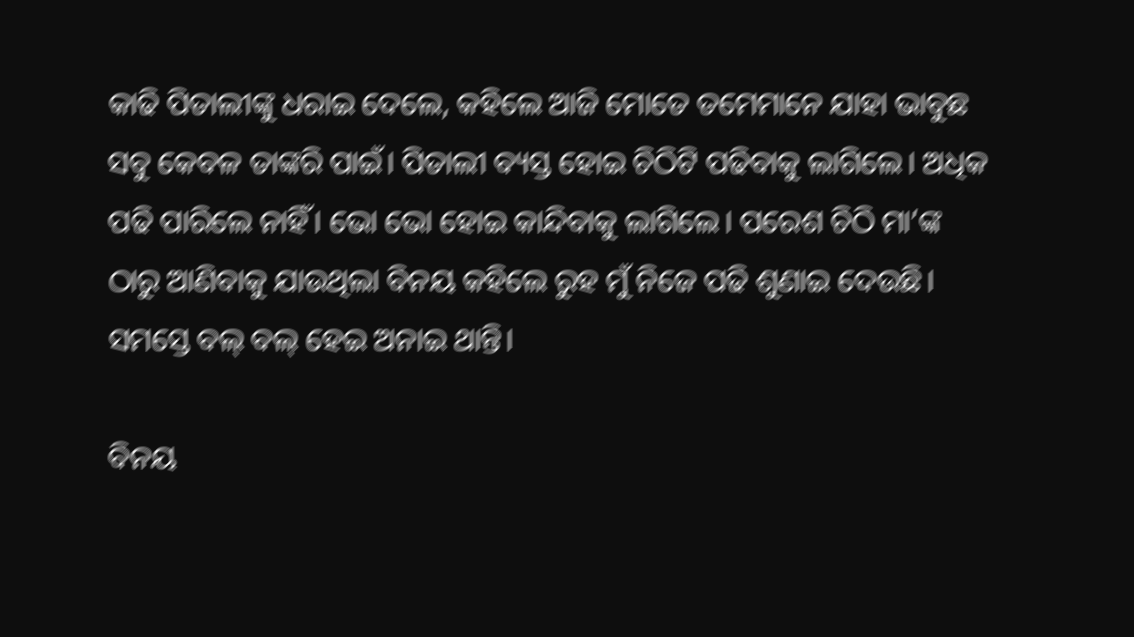କାଢି ପିତାଲୀଙ୍କୁ ଧରାଇ ଦେଲେ, କହିଲେ ଆଜି ମୋତେ ତମେମାନେ ଯାହା ଭାବୁଛ ସବୁ କେବଳ ତାଙ୍କରି ପାଇଁ। ପିତାଲୀ ବ୍ୟସ୍ତ ହୋଇ ଚିଠିଟି ପଢିବାକୁ ଲାଗିଲେ। ଅଧିକ ପଢି ପାରିଲେ ନାହିଁ। ଭୋ ଭୋ ହୋଇ କାନ୍ଦିବାକୁ ଲାଗିଲେ। ପରେଶ ଚିଠି ମା’ଙ୍କ ଠାରୁ ଆଣିବାକୁ ଯାଉଥିଲା ବିନୟ କହିଲେ ରୁହ ମୁଁ ନିଜେ ପଢି ଶୁଣାଇ ଦେଉଛି। ସମସ୍ତେ ବଲ୍ ବଲ୍ ହେଇ ଅନାଇ ଥାନ୍ତି।

ବିନୟ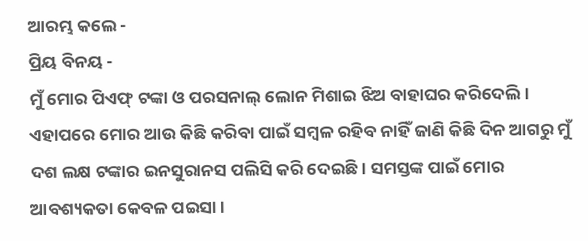ଆରମ୍ଭ କଲେ -
ପ୍ରିୟ ବିନୟ -
ମୁଁ ମୋର ପିଏଫ୍ ଟଙ୍କା ଓ ପରସନାଲ୍ ଲୋନ ମିଶାଇ ଝିଅ ବାହାଘର କରିଦେଲି। ଏହାପରେ ମୋର ଆଉ କିଛି କରିବା ପାଇଁ ସମ୍ବଳ ରହିବ ନାହିଁ ଜାଣି କିଛି ଦିନ ଆଗରୁ ମୁଁ ଦଶ ଲକ୍ଷ ଟଙ୍କାର ଇନସୁରାନସ ପଲିସି କରି ଦେଇଛି। ସମସ୍ତଙ୍କ ପାଇଁ ମୋର ଆବଶ୍ୟକତା କେବଳ ପଇସା।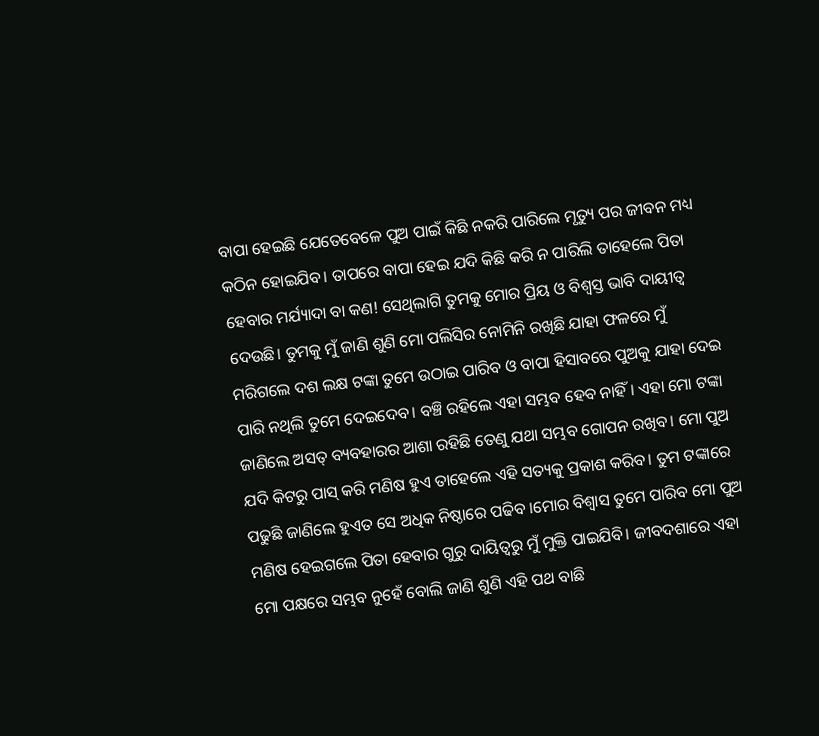ବାପା ହେଇଛି ଯେତେବେଳେ ପୁଅ ପାଇଁ କିଛି ନକରି ପାରିଲେ ମୃତ୍ୟୁ ପର ଜୀବନ ମଧ୍ୟ କଠିନ ହୋଇଯିବ। ତାପରେ ବାପା ହେଇ ଯଦି କିଛି କରି ନ ପାରିଲି ତାହେଲେ ପିତା ହେବାର ମର୍ଯ୍ୟାଦା ବା କଣ! ସେଥିଲାଗି ତୁମକୁ ମୋର ପ୍ରିୟ ଓ ବିଶ୍ଵସ୍ତ ଭାବି ଦାୟୀତ୍ୱ ଦେଉଛି। ତୁମକୁ ମୁଁ ଜାଣି ଶୁଣି ମୋ ପଲିସିର ନୋମିନି ରଖିଛି ଯାହା ଫଳରେ ମୁଁ ମରିଗଲେ ଦଶ ଲକ୍ଷ ଟଙ୍କା ତୁମେ ଉଠାଇ ପାରିବ ଓ ବାପା ହିସାବରେ ପୁଅକୁ ଯାହା ଦେଇ ପାରି ନଥିଲି ତୁମେ ଦେଇଦେବ। ବଞ୍ଚି ରହିଲେ ଏହା ସମ୍ଭବ ହେବ ନାହିଁ। ଏହା ମୋ ଟଙ୍କା ଜାଣିଲେ ଅସତ୍ ବ୍ୟବହାରର ଆଶା ରହିଛି ତେଣୁ ଯଥା ସମ୍ଭବ ଗୋପନ ରଖିବ। ମୋ ପୁଅ ଯଦି କିଟରୁ ପାସ୍ କରି ମଣିଷ ହୁଏ ତାହେଲେ ଏହି ସତ୍ୟକୁ ପ୍ରକାଶ କରିବ। ତୁମ ଟଙ୍କାରେ ପଢୁଛି ଜାଣିଲେ ହୁଏତ ସେ ଅଧିକ ନିଷ୍ଠାରେ ପଢିବ ।ମୋର ବିଶ୍ୱାସ ତୁମେ ପାରିବ ମୋ ପୁଅ ମଣିଷ ହେଇଗଲେ ପିତା ହେବାର ଗୁରୁ ଦାୟିତ୍ଵରୁ ମୁଁ ମୁକ୍ତି ପାଇଯିବି। ଜୀବଦଶାରେ ଏହା ମୋ ପକ୍ଷରେ ସମ୍ଭବ ନୁହେଁ ବୋଲି ଜାଣି ଶୁଣି ଏହି ପଥ ବାଛି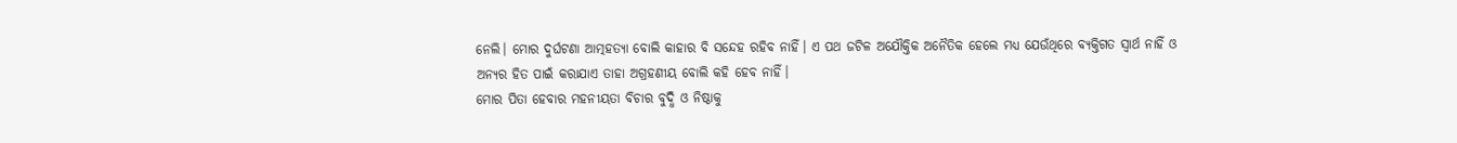ନେଲି। ମୋର ଦୁର୍ଘଟଣା ଆତ୍ମହତ୍ୟା ବୋଲି କାହାର ବି ସନ୍ଦେହ ରହିବ ନାହିଁ। ଏ ପଥ ଜଟିଳ ଅଯୌକ୍ତିକ ଅନୈତିକ ହେଲେ ମଧ୍ୟ ଯେଉଁଥିରେ ବ୍ୟକ୍ତିଗତ ସ୍ବାର୍ଥ ନାହିଁ ଓ ଅନ୍ୟର ହିତ ପାଇଁ କରାଯାଏ ତାହା ଅଗ୍ରହଣୀୟ ବୋଲି କହି ହେବ ନାହିଁ।
ମୋର ପିତା ହେବାର ମହନୀୟତା ବିଚାର ବୁଦ୍ଧି ଓ ନିଷ୍ଠାକୁ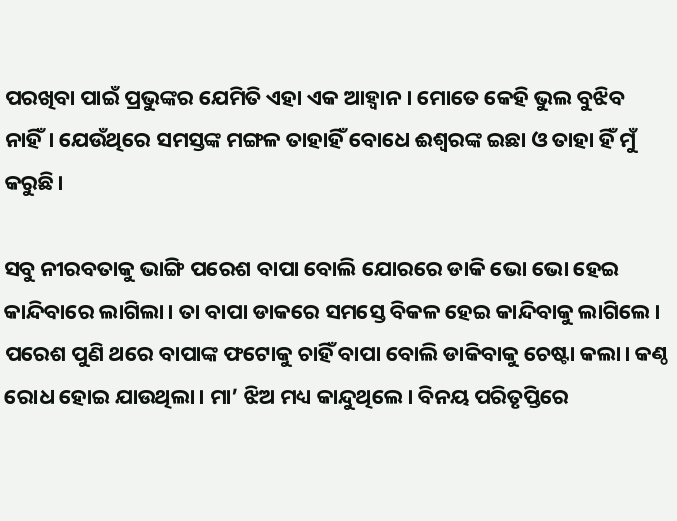ପରଖିବା ପାଇଁ ପ୍ରଭୁଙ୍କର ଯେମିତି ଏହା ଏକ ଆହ୍ଵାନ। ମୋତେ କେହି ଭୁଲ ବୁଝିବ ନାହିଁ। ଯେଉଁଥିରେ ସମସ୍ତଙ୍କ ମଙ୍ଗଳ ତାହାହିଁ ବୋଧେ ଈଶ୍ୱରଙ୍କ ଇଛା ଓ ତାହା ହିଁ ମୁଁ କରୁଛି।

ସବୁ ନୀରବତାକୁ ଭାଙ୍ଗି ପରେଶ ବାପା ବୋଲି ଯୋରରେ ଡାକି ଭୋ ଭୋ ହେଇ କାନ୍ଦିବାରେ ଲାଗିଲା। ତା ବାପା ଡାକରେ ସମସ୍ତେ ବିକଳ ହେଇ କାନ୍ଦିବାକୁ ଲାଗିଲେ। ପରେଶ ପୁଣି ଥରେ ବାପାଙ୍କ ଫଟୋକୁ ଚାହିଁ ବାପା ବୋଲି ଡାକିବାକୁ ଚେଷ୍ଟା କଲା। କଣ୍ଠ ରୋଧ ହୋଇ ଯାଉଥିଲା। ମା’ ଝିଅ ମଧ୍ୟ କାନ୍ଦୁଥିଲେ। ବିନୟ ପରିତୃପ୍ତିରେ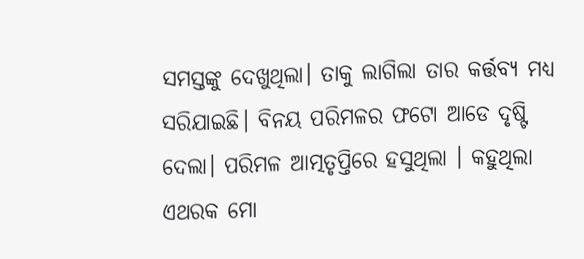ସମସ୍ତଙ୍କୁ ଦେଖୁଥିଲା। ତାକୁ ଲାଗିଲା ତାର କର୍ତ୍ତବ୍ୟ ମଧ୍ୟ ସରିଯାଇଛି। ବିନୟ ପରିମଳର ଫଟୋ ଆଡେ ଦୃଷ୍ଟି ଦେଲା। ପରିମଳ ଆତ୍ମତୃପ୍ତିରେ ହସୁଥିଲା । କହୁଥିଲା ଏଥରକ ମୋ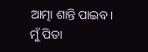ଆତ୍ମା ଶାନ୍ତି ପାଇବ। ମୁଁ ପିତା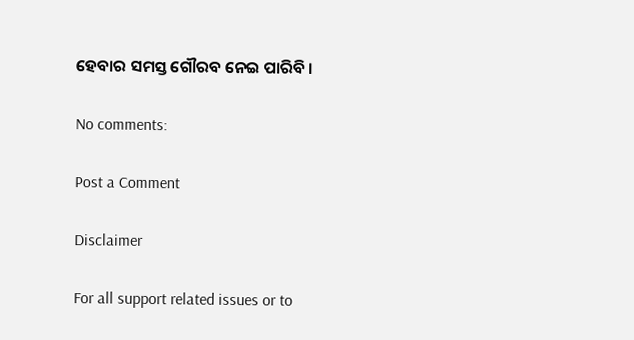ହେବାର ସମସ୍ତ ଗୌରବ ନେଇ ପାରିବି ।

No comments:

Post a Comment

Disclaimer

For all support related issues or to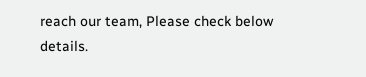reach our team, Please check below details.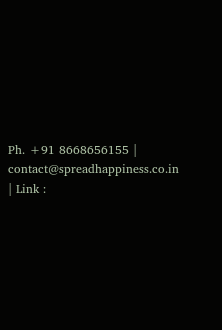Ph. +91 8668656155 | contact@spreadhappiness.co.in | Link :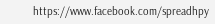https://www.facebook.com/spreadhpy